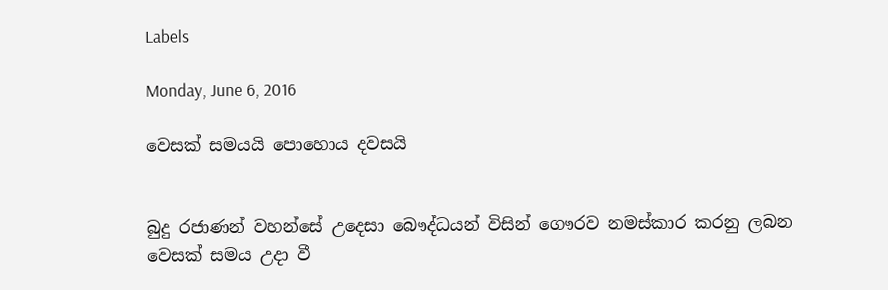Labels

Monday, June 6, 2016

වෙසක් සමයයි පොහොය දවසයි


බුදු රජාණන් වහන්සේ උදෙසා බෞද්ධයන් විසින් ගෞරව නමස්කාර කරනු ලබන වෙසක් සමය උදා වී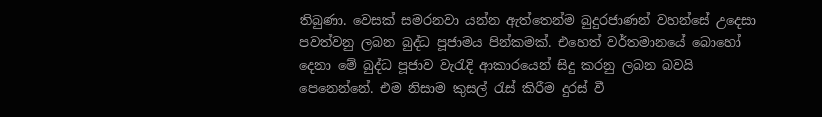තිබුණා. වෙසක් සමරනවා යන්න ඇත්තෙන්ම බුදුරජාණන් වහන්සේ උදෙසා පවත්වනු ලබන බුද්ධ පූජාමය පින්කමක්. එහෙත් වර්තමානයේ බොහෝ දෙනා මේ බුද්ධ පූජාව වැරැදි ආකාරයෙන් සිදු කරනු ලබන බවයි පෙනෙන්නේ. එම නිසාම කුසල් රැස් කිරීම දුරස් වී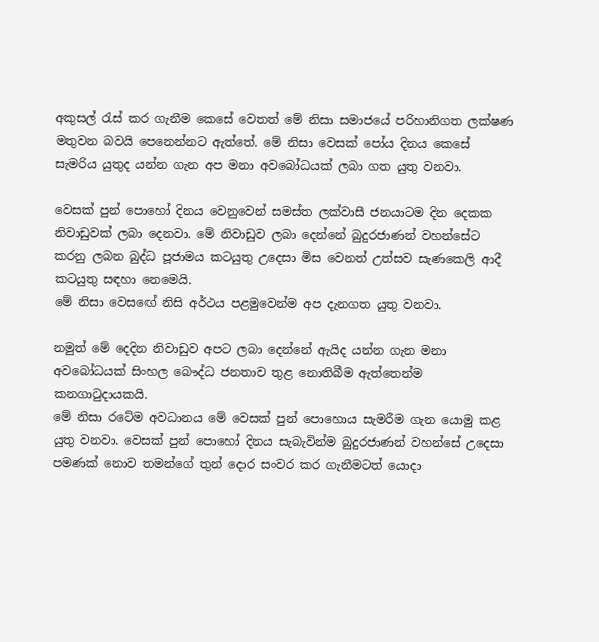අකුසල් රැස් කර ගැනීම කෙසේ වෙතත් මේ නිසා සමාජයේ පරිහානිගත ලක්ෂණ මතුවන බවයි පෙනෙන්නට ඇත්තේ. මේ නිසා වෙසක් පෝය දිනය කෙසේ සැමරිය යුතුද යන්න ගැන අප මනා අවබෝධයක් ලබා ගත යුතු වනවා.

වෙසක් පුන් පොහෝ දිනය වෙනුවෙන් සමස්ත ලක්වාසී ජනයාටම දින දෙකක නිවාඩුවක් ලබා දෙනවා. මේ නිවාඩුව ලබා දෙන්නේ බුදුරජාණන් වහන්සේට කරනු ලබන බුද්ධ පූජාමය කටයුතු උදෙසා මිස වෙනත් උත්සව සැණකෙලි ආදී කටයුතු සඳහා නෙමෙයි.
මේ නිසා වෙසඟේ නිසි අර්ථය පළමුවෙන්ම අප දැනගත යුතු වනවා.

නමුත් මේ දෙදින නිවාඩුව අපට ලබා දෙන්නේ ඇයිද යන්න ගැන මනා අවබෝධයක් සිංහල බෞද්ධ ජනතාව තුළ නොතිබීම ඇත්තෙන්ම කනගාටුදායකයි.
මේ නිසා රටේම අවධානය මේ වෙසක් පුන් පොහොය සැමරීම ගැන යොමු කළ යුතු වනවා. වෙසක් පුන් පොහෝ දිනය සැබැවින්ම බුදුරජාණන් වහන්සේ උදෙසා පමණක් නොව තමන්ගේ තුන් දොර සංවර කර ගැනීමටත් යොදා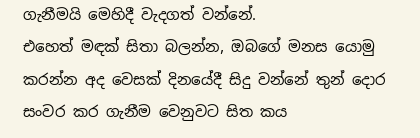ගැනීමයි මෙහිදී වැදගත් වන්නේ.
එහෙත් මඳක් සිතා බලන්න, ඔබගේ මනස යොමු කරන්න අද වෙසක් දිනයේදී සිදු වන්නේ තුන් දොර සංවර කර ගැනීම වෙනුවට සිත කය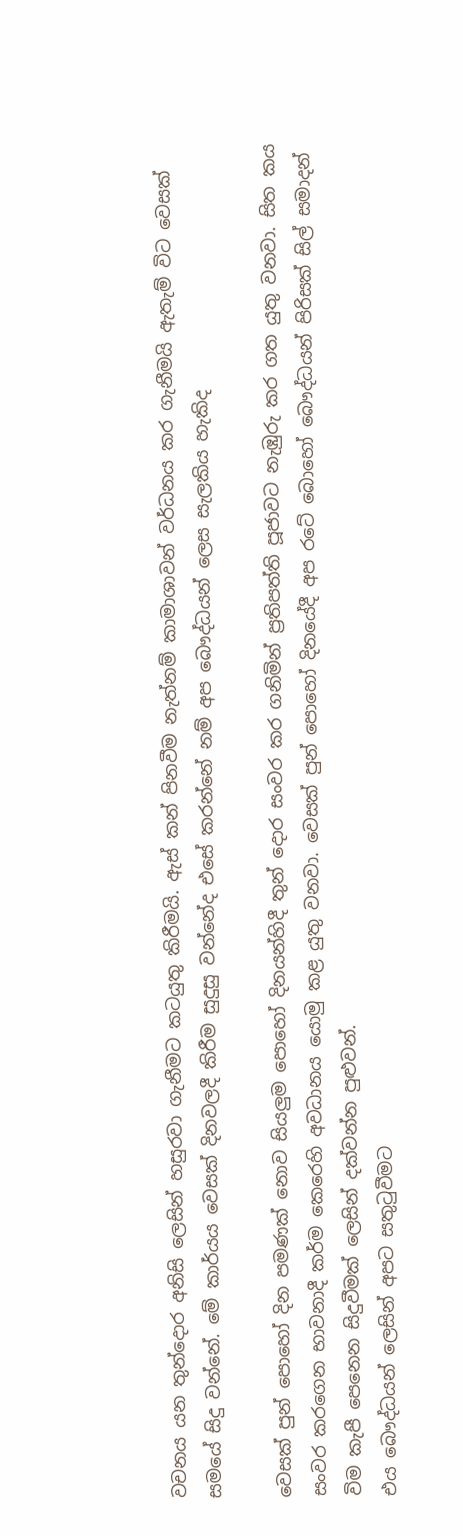වචනය යන තුන්දොර අනිසි ලෙසින් හසුරවා ගැනීමට කටයුතු කිරීමයි. ඇස් කන් පිනවීම නැත්නම් කාමාශාවන් වර්ධනය කර ගැනීමයි ඇතැම් විට වෙසක් සමයේ සිදු වන්නේ. මේ කාර්යය වෙසක් දිනවලදී කිරීම සුදුසු වන්නේද එසේ කරන්නේ නම් අප බෞද්ධයන් ලෙස සැලකිය හැකිද

වෙසක් පුන් පොහෝ දින පමණක් නොව සියලුම පොහෝ දිනයන්හිදී තුන් දොර සංවර කර ගනිමින් ප්‍රතිපත්ති පූජාවට නැඹුරු කර ගත යුතු වනවා. සිත කය සංවර කරගෙන භාවනාදී කර්ම කෙරෙහි අවධානය යොමු කළ යුතු වනවා. වෙසක් පුන් පොහෝ දිනයේදී අප රටේ බොහෝ බෞද්ධයන් පිරිසක් සිල් සමාදන් විම කැපී පෙනෙන සිදුවීමක් ලෙසින් දක්වන්න පුළුවන්.
එය බෞද්ධයන් ලෙසින් අපට සතුටුවීමට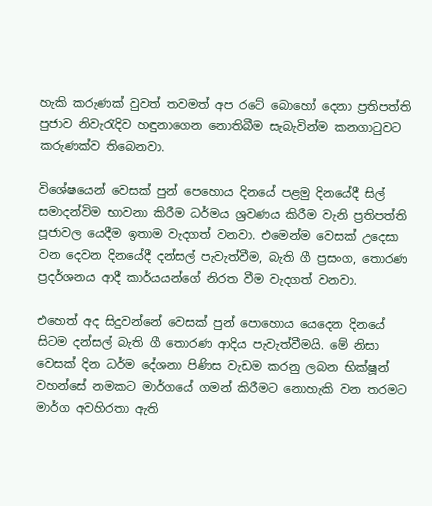හැකි කරුණක් වුවත් තවමත් අප රටේ බොහෝ දෙනා ප්‍රතිපත්ති පුජාව නිවැරැදිව හඳුනාගෙන නොතිබීම සැබැවින්ම කනගාටුවට කරුණක්ව තිබෙනවා.

විශේෂයෙන් වෙසක් පුන් පෙහොය දිනයේ පළමු දිනයේදී සිල් සමාදන්විම භාවනා කිරීම ධර්මය ශ්‍රවණය කිරීම වැනි ප්‍රතිපත්ති පූජාවල යෙදීම ඉතාම වැදගත් වනවා. එමෙන්ම වෙසක් උදෙසා වන දෙවන දිනයේදී දන්සල් පැවැත්වීම, බැති ගී ප්‍රසංග, තොරණ ප්‍රදර්ශනය ආදී කාර්යයන්ගේ නිරත වීම වැදගත් වනවා.

එහෙත් අද සිදුවන්නේ වෙසක් පුන් පොහොය යෙදෙන දිනයේ සිටම දන්සල් බැති ගී තොරණ ආදිය පැවැත්වීමයි. මේ නිසා වෙසක් දින ධර්ම දේශනා පිණිස වැඩම කරනු ලබන භික්ෂූන් වහන්සේ නමකට මාර්ගයේ ගමන් කිරීමට නොහැකි වන තරමට මාර්ග අවහිරතා ඇති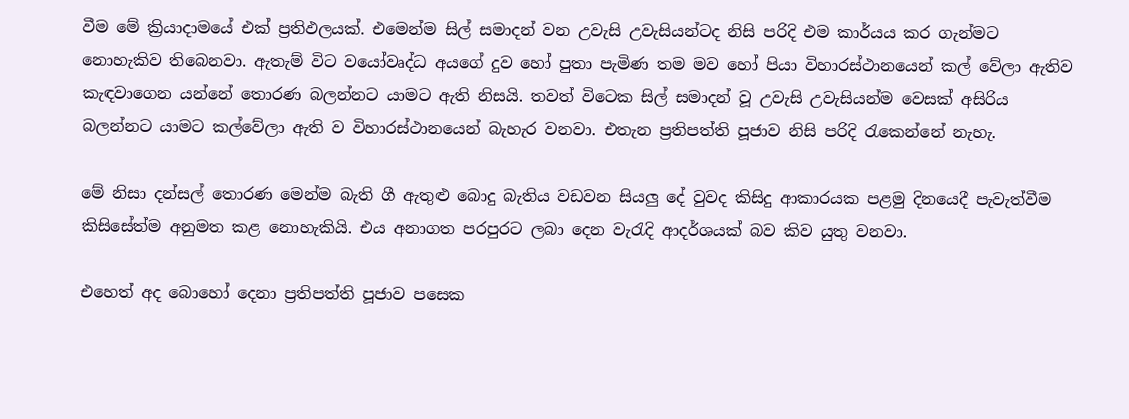වීම මේ ක්‍රියාදාමයේ එක් ප්‍රතිඵලයක්. එමෙන්ම සිල් සමාදන් වන උවැසි උවැසියන්ටද නිසි පරිදි එම කාර්යය කර ගැන්මට නොහැකිව තිබෙනවා. ඇතැම් විට වයෝවෘද්ධ අයගේ දුව හෝ පුතා පැමිණ තම මව හෝ පියා විහාරස්ථානයෙන් කල් වේලා ඇතිව කැඳවාගෙන යන්නේ තොරණ බලන්නට යාමට ඇති නිසයි. තවත් විටෙක සිල් සමාදන් වූ උවැසි උවැසියන්ම වෙසක් අසිරිය බලන්නට යාමට කල්වේලා ඇති ව විහාරස්ථානයෙන් බැහැර වනවා. එතැන ප්‍රතිපත්ති පූජාව නිසි පරිදි රැකෙන්නේ නැහැ.

මේ නිසා දන්සල් තොරණ මෙන්ම බැති ගී ඇතුළු බොදු බැතිය වඩවන සියලු දේ වුවද කිසිදු ආකාරයක පළමු දිනයෙදී පැවැත්වීම කිසිසේත්ම අනුමත කළ නොහැකියි. එය අනාගත පරපුරට ලබා දෙන වැරැදි ආදර්ශයක් බව කිව යුතු වනවා.

එහෙත් අද බොහෝ දෙනා ප්‍රතිපත්ති පූජාව පසෙක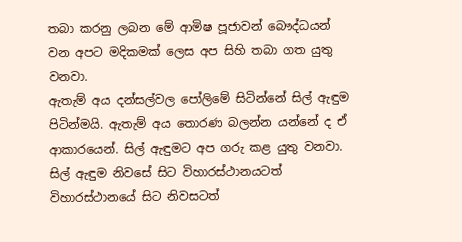තබා කරනු ලබන මේ ආමිෂ පූජාවන් බෞද්ධයන් වන අපට මදිකමක් ලෙස අප සිහි තබා ගත යුතු වනවා.
ඇතැම් අය දන්සල්වල පෝලිමේ සිටින්නේ සිල් ඇඳුම පිටින්මයි. ඇතැම් අය තොරණ බලන්න යන්නේ ද ඒ ආකාරයෙන්. සිල් ඇඳුමට අප ගරු කළ යුතු වනවා. සිල් ඇඳුම නිවසේ සිට විහාරස්ථානයටත් විහාරස්ථානයේ සිට නිවසටත්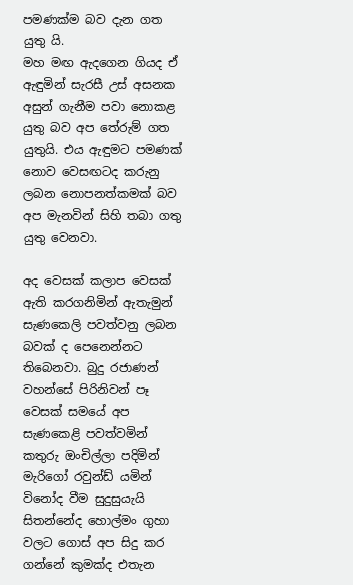පමණක්ම බව දැන ගත යුතු යි.
මහ මඟ ඇදගෙන ගියද ඒ ඇඳුමින් සැරසී උස් අසනක අසුන් ගැනීම පවා නොකළ යුතු බව අප තේරුම් ගත යුතුයි. එය ඇඳුමට පමණක් නොව වෙසඟටද කරුනු ලබන නොපනත්කමක් බව අප මැනවින් සිහි තබා ගතු යුතු වෙනවා.

අද වෙසක් කලාප වෙසක් ඇති කරගනිමින් ඇතැමුන් සැණකෙලි පවත්වනු ලබන බවක් ද පෙනෙන්නට තිබෙනවා. බුදු රජාණන් වහන්සේ පිරිනිවන් පෑ වෙසක් සමයේ අප සැණකෙළි පවත්වමින් කතුරු ඔංචිල්ලා පදිමින් මැරිගෝ රවුන්ඩ් යමින් විනෝද වීම සුදුසුයැයි සිතන්නේද හොල්මං ගුහා වලට ගොස් අප සිදු කර ගන්නේ කුමක්ද එතැන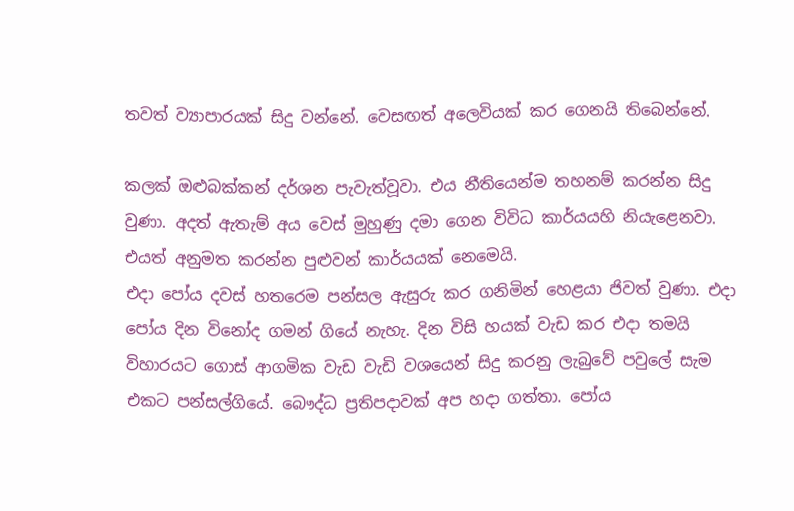තවත් ව්‍යාපාරයක් සිදු වන්නේ. වෙසඟත් අලෙවියක් කර ගෙනයි තිබෙන්නේ.

කලක් ඔළුබක්කන් දර්ශන පැවැත්වූවා. එය නීතියෙන්ම තහනම් කරන්න සිදු වුණා. අදත් ඇතැම් අය වෙස් මුහුණු දමා ගෙන විවිධ කාර්යයහි නියැළෙනවා. එයත් අනුමත කරන්න පුළුවන් කාර්යයක් නෙමෙයි.
එදා පෝය දවස් හතරෙම පන්සල ඇසුරු කර ගනිමින් හෙළයා ජිවත් වුණා. එදා පෝය දින විනෝද ගමන් ගියේ නැහැ. දින විසි හයක් වැඩ කර එදා තමයි විහාරයට ගොස් ආගමික වැඩ වැඩි වශයෙන් සිදු කරනු ලැබුවේ පවුලේ සැම එකට පන්සල්ගියේ. බෞද්ධ ප්‍රතිපදාවක් අප හදා ගත්තා. පෝය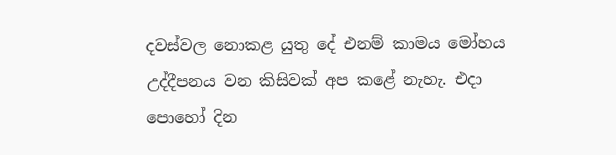දවස්වල නොකළ යුතු දේ එනම් කාමය මෝහය උද්දීපනය වන කිසිවක් අප කළේ නැහැ. එදා පොහෝ දින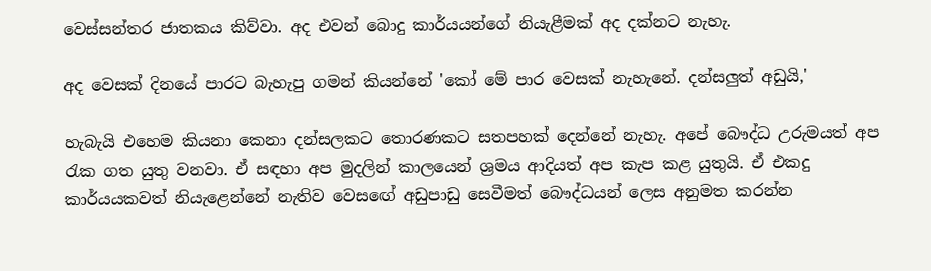වෙස්සන්තර ජාතකය කිව්වා. අද එවන් බොදු කාර්යයන්ගේ නියැළීමක් අද දක්නට නැහැ.

අද වෙසක් දිනයේ පාරට බැහැපු ගමන් කියන්නේ 'කෝ මේ පාර වෙසක් නැහැනේ. දන්සලුත් අඩුයි,'

හැබැයි එහෙම කියනා කෙනා දන්සලකට තොරණකට සතපහක් දෙන්නේ නැහැ. අපේ බෞද්ධ උරුමයත් අප රැක ගත යුතු වනවා. ඒ සඳහා අප මුදලින් කාලයෙන් ශ්‍රමය ආදියත් අප කැප කළ යුතුයි. ඒ එකදු කාර්යයකවත් නියැළෙන්නේ නැතිව වෙස‍ඟේ අඩුපාඩු සෙවීමත් බෞද්ධයන් ලෙස අනුමත කරන්න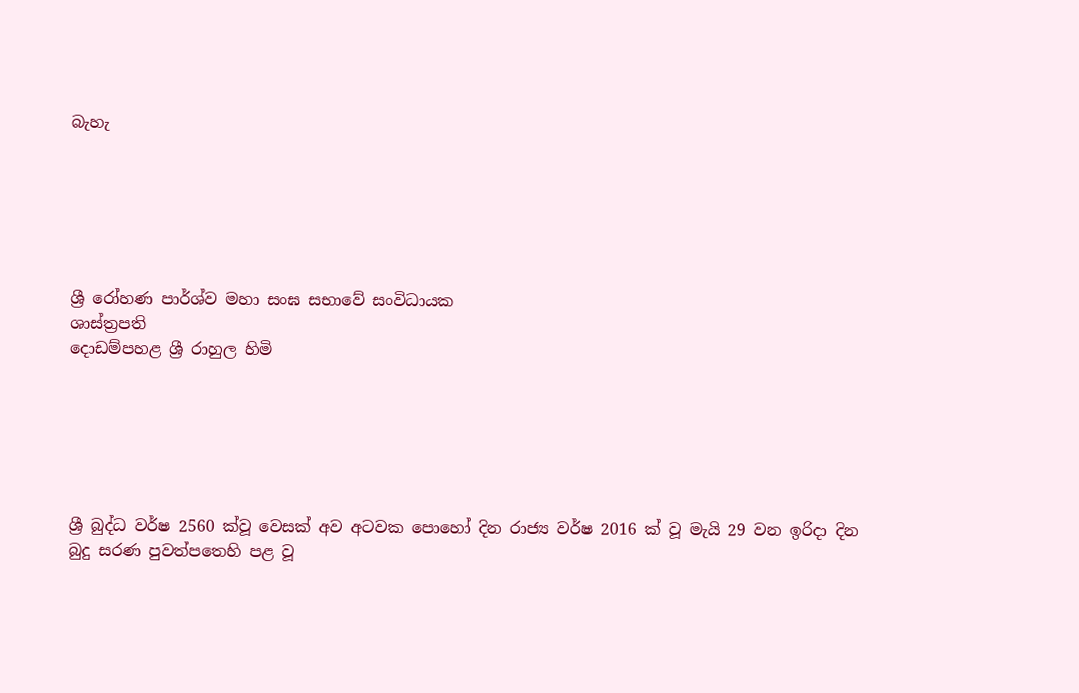බැහැ






ශ්‍රී රෝහණ පාර්ශ්ව මහා සංඝ සභාවේ සංවිධායක
ශාස්ත්‍රපති
දොඩම්පහළ ශ්‍රී රාහුල හිමි






ශ්‍රී බුද්ධ වර්ෂ 2560 ක්වූ වෙසක් අව අටවක පොහෝ දින රාජ්‍ය වර්ෂ 2016 ක් වූ මැයි 29 වන ඉරිදා දින බුදු සරණ පුවත්පතෙහි පළ වූ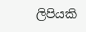ලිපියකි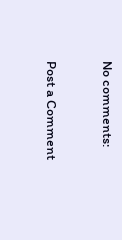No comments:

Post a Comment